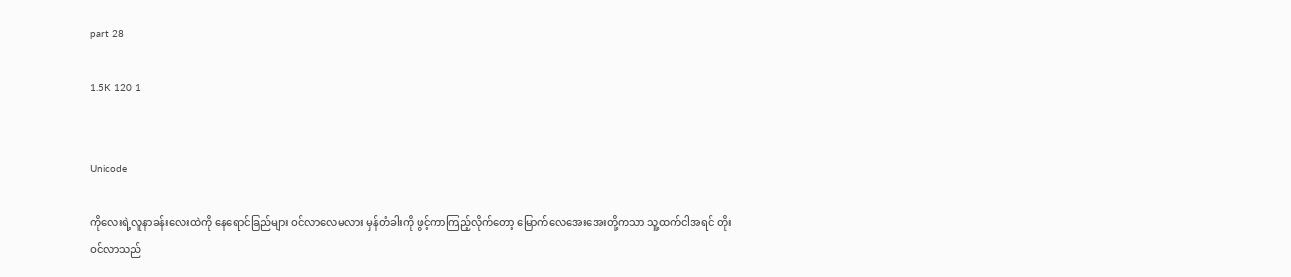part 28

1.5K 120 1


Unicode

ကိုလေးရဲ့လူနာခန်းလေးထဲကို နေရောင်ခြည်များ ဝင်လာလေမလား မှန်တံခါးကို ဖွင့်ကာကြည့်လိုက်တော့ မြောက်လေအေးအေးတို့ကသာ သူ့ထက်ငါအရင် တိုးဝင်လာသည်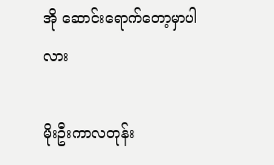အို ဆောင်းရောက်တော့မှာပါလား

မိုးဦးကာလတုန်း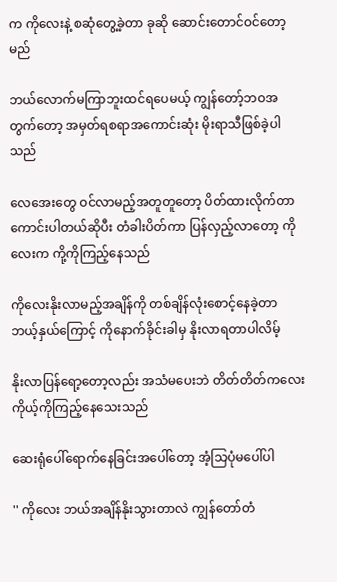က ကိုလေးနဲ့ စဆုံတွေ့ခဲ့တာ ခုဆို ဆောင်းတောင်ဝင်တော့မည်

ဘယ်လောက်မကြာဘူးထင်ရပေမယ့် ကျွန်တော့်ဘဝအတွက်တော့ အမှတ်ရစရာအကောင်းဆုံး မိုးရာသီဖြစ်ခဲ့ပါသည်

လေအေးတွေ ဝင်လာမည့်အတူတူတော့ ပိတ်ထားလိုက်တာ ကောင်းပါတယ်ဆိုပီး တံခါးပိတ်ကာ ပြန်လှည့်လာတော့ ကိုလေးက ကို့ကိုကြည့်နေသည်

ကိုလေးနိုးလာမည့်အချိန်ကို တစ်ချိန်လုံးစောင့်နေခဲ့တာ ဘယ့်နှယ်ကြောင့် ကိုနောက်ခိုင်းခါမှ နိုးလာရတာပါလိမ့်

နိုးလာပြန်ရော့တော့လည်း အသံမပေးဘဲ တိတ်တိတ်ကလေး ကိုယ့်ကိုကြည့်နေသေးသည်

ဆေးရုံပေါ်ရောက်နေခြင်းအပေါ်တော့ အံ့သြပုံမပေါ်ပါ

'' ကိုလေး ဘယ်အချိန်နိုးသွားတာလဲ ကျွန်တော်တံ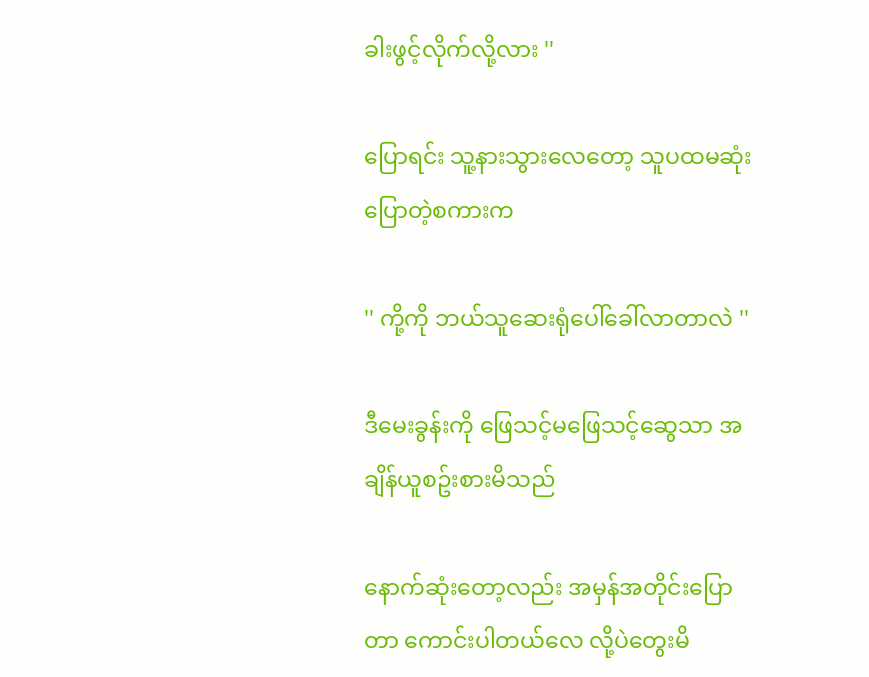ခါးဖွင့်လိုက်လို့လား ''

ပြောရင်း သူ့နားသွားလေတော့ သူပထမဆုံးပြောတဲ့စကားက

'' ကို့ကို ဘယ်သူဆေးရုံပေါ်ခေါ်လာတာလဲ ''

ဒီမေးခွန်းကို ဖြေသင့်မဖြေသင့်ဆွေသာ အချိန်ယူစဥ်းစားမိသည်

နောက်ဆုံးတော့လည်း အမှန်အတိုင်းပြောတာ ကောင်းပါတယ်လေ လို့ပဲတွေးမိ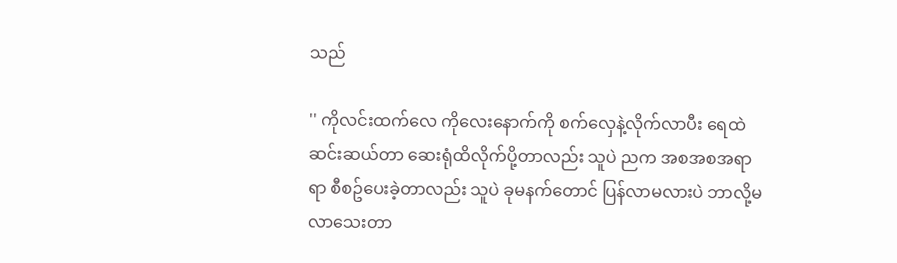သည်

'' ကိုလင်းထက်လေ ကိုလေးနောက်ကို စက်လှေနဲ့လိုက်လာပီး ရေထဲဆင်းဆယ်တာ ဆေးရုံထိလိုက်ပို့တာလည်း သူပဲ ညက အစအစအရာရာ စီစဥ်ပေးခဲ့တာလည်း သူပဲ ခုမနက်တောင် ပြန်လာမလားပဲ ဘာလို့မလာသေးတာ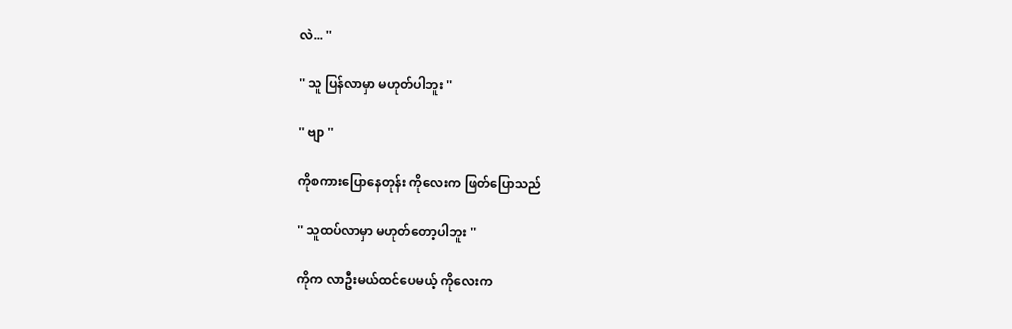လဲ... ''

'' သူ ပြန်လာမှာ မဟုတ်ပါဘူး ''

'' ဗျာ ''

ကိုစကားပြောနေတုန်း ကိုလေးက ဖြတ်ပြောသည်

'' သူထပ်လာမှာ မဟုတ်တော့ပါဘူး ''

ကိုက လာဦးမယ်ထင်ပေမယ့် ကိုလေးက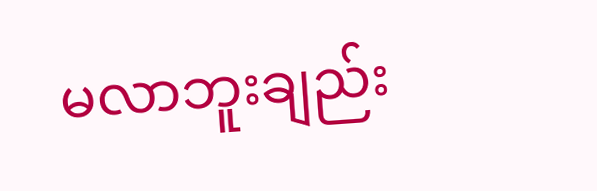မလာဘူးချည်း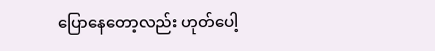ပြောနေတော့လည်း ဟုတ်ပေါ့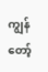ကျွန်တော့်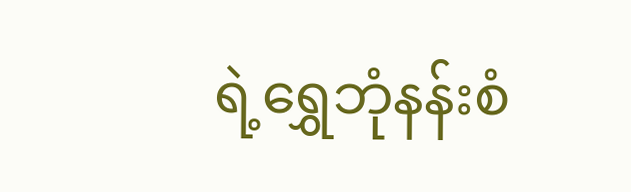ရဲ့ရွှေဘုံနန်းစံ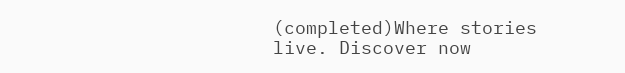(completed)Where stories live. Discover now